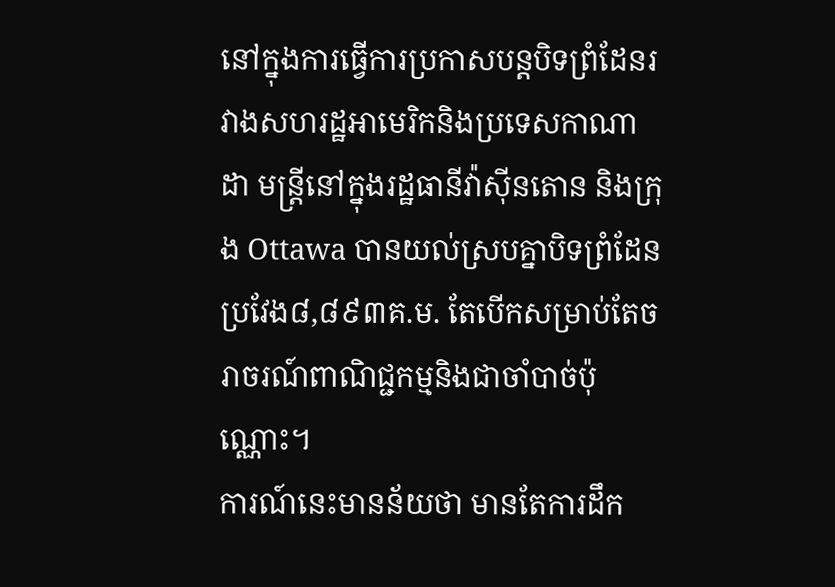នៅក្នុងការធ្វើការប្រកាសបន្តបិទព្រំដែនរវាងសហរដ្ឋអាមេរិកនិងប្រទេសកាណាដា មន្ត្រីនៅក្នុងរដ្ឋធានីវ៉ាស៊ីនតោន និងក្រុង Ottawa បានយល់ស្របគ្នាបិទព្រំដែនប្រវែង៨,៨៩៣គ.ម. តែបើកសម្រាប់តែចរាចរណ៍ពាណិជ្ជកម្មនិងជាចាំបាច់ប៉ុណ្ណោះ។
ការណ៍នេះមានន័យថា មានតែការដឹក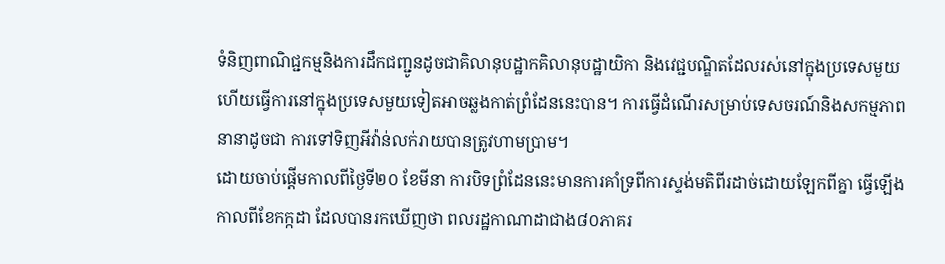ទំនិញពាណិជ្ជកម្មនិងការដឹកជញ្ជូនដូចជាគិលានុបដ្ឋាកគិលានុបដ្ឋាយិកា និងវេជ្ជបណ្ឌិតដែលរស់នៅក្នុងប្រទេសមួយ ហើយធ្វើការនៅក្នុងប្រទេសមួយទៀតអាចឆ្លងកាត់ព្រំដែននេះបាន។ ការធ្វើដំណើរសម្រាប់ទេសចរណ៍និងសកម្មភាពនានាដូចជា ការទៅទិញអីវ៉ាន់លក់រាយបានត្រូវហាមប្រាម។
ដោយចាប់ផ្តើមកាលពីថ្ងៃទី២០ ខែមីនា ការបិទព្រំដែននេះមានការគាំទ្រពីការស្ទង់មតិពីរដាច់ដោយឡែកពីគ្នា ធ្វើឡើងកាលពីខែកក្កដា ដែលបានរកឃើញថា ពលរដ្ឋកាណាដាជាង៨០ភាគរ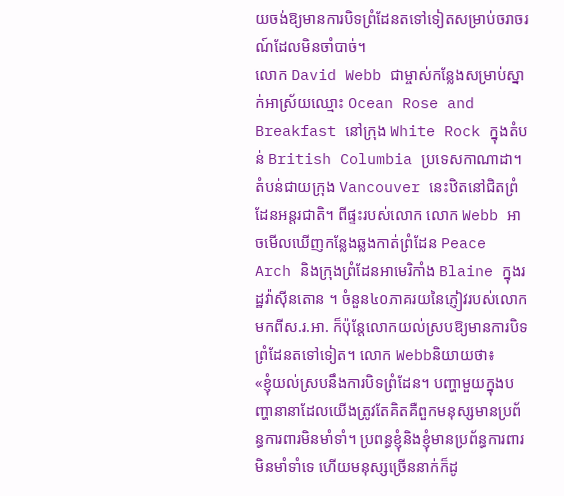យចង់ឱ្យមានការបិទព្រំដែនតទៅទៀតសម្រាប់ចរាចរណ៍ដែលមិនចាំបាច់។
លោក David Webb ជាម្ចាស់កន្លែងសម្រាប់ស្នាក់អាស្រ័យឈ្មោះ Ocean Rose and Breakfast នៅក្រុង White Rock ក្នុងតំបន់ British Columbia ប្រទេសកាណាដា។តំបន់ជាយក្រុង Vancouver នេះឋិតនៅជិតព្រំដែនអន្តរជាតិ។ ពីផ្ទះរបស់លោក លោក Webb អាចមើលឃើញកន្លែងឆ្លងកាត់ព្រំដែន Peace Arch និងក្រុងព្រំដែនអាមេរិកាំង Blaine ក្នុងរដ្ឋវ៉ាស៊ីនតោន ។ ចំនួន៤០ភាគរយនៃភ្ញៀវរបស់លោកមកពីស.រ.អា. ក៏ប៉ុន្តែលោកយល់ស្របឱ្យមានការបិទព្រំដែនតទៅទៀត។ លោក Webbនិយាយថា៖
«ខ្ញុំយល់ស្របនឹងការបិទព្រំដែន។ បញ្ហាមួយក្នុងបញ្ហានានាដែលយើងត្រូវតែគិតគឺពួកមនុស្សមានប្រព័ន្ធការពារមិនមាំទាំ។ ប្រពន្ធខ្ញុំនិងខ្ញុំមានប្រព័ន្ធការពារមិនមាំទាំទេ ហើយមនុស្សច្រើននាក់ក៏ដូ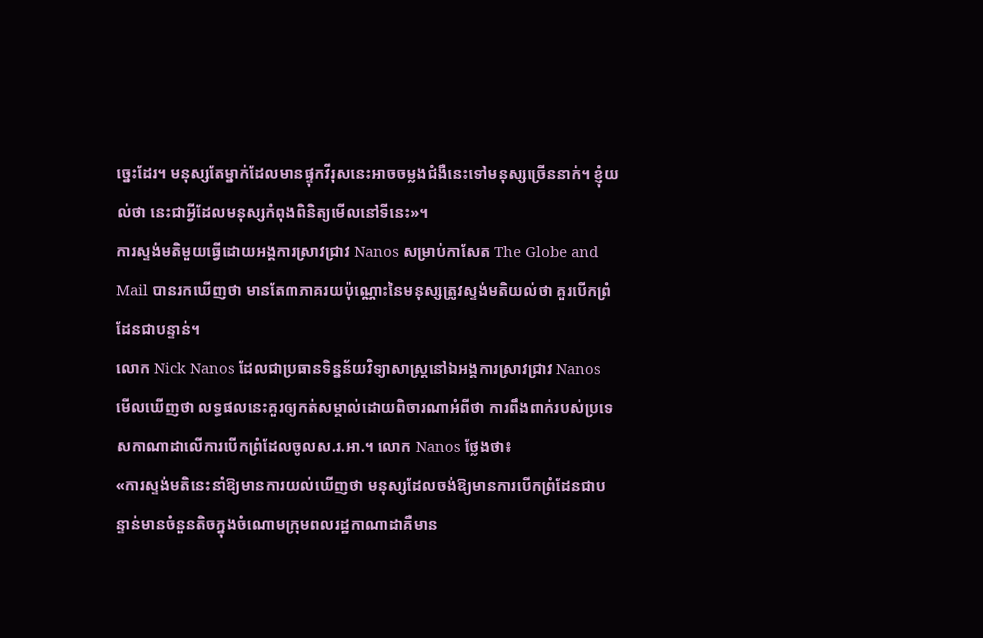ច្នេះដែរ។ មនុស្សតែម្នាក់ដែលមានផ្ទុកវីរុសនេះអាចចម្លងជំងឺនេះទៅមនុស្សច្រើននាក់។ ខ្ញុំយល់ថា នេះជាអ្វីដែលមនុស្សកំពុងពិនិត្យមើលនៅទីនេះ»។
ការស្ទង់មតិមួយធ្វើដោយអង្គការស្រាវជ្រាវ Nanos សម្រាប់កាសែត The Globe and Mail បានរកឃើញថា មានតែ៣ភាគរយប៉ុណ្ណោះនៃមនុស្សត្រូវស្ទង់មតិយល់ថា គួរបើកព្រំដែនជាបន្ទាន់។
លោក Nick Nanos ដែលជាប្រធានទិន្នន័យវិទ្យាសាស្ត្រនៅឯអង្គការស្រាវជ្រាវ Nanos មើលឃើញថា លទ្ធផលនេះគួរឲ្យកត់សម្គាល់ដោយពិចារណាអំពីថា ការពឹងពាក់របស់ប្រទេសកាណាដាលើការបើកព្រំដែលចូលស.រ.អា.។ លោក Nanos ថ្លែងថា៖
«ការស្ទង់មតិនេះនាំឱ្យមានការយល់ឃើញថា មនុស្សដែលចង់ឱ្យមានការបើកព្រំដែនជាបន្ទាន់មានចំនួនតិចក្នុងចំណោមក្រុមពលរដ្ឋកាណាដាគឺមាន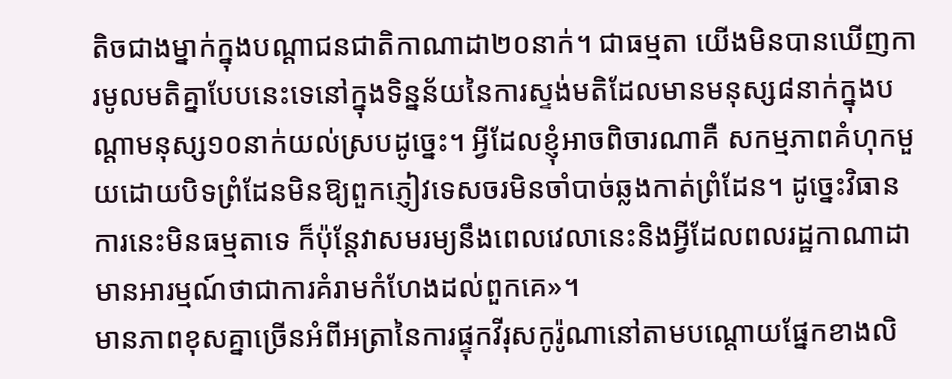តិចជាងម្នាក់ក្នុងបណ្តាជនជាតិកាណាដា២០នាក់។ ជាធម្មតា យើងមិនបានឃើញការមូលមតិគ្នាបែបនេះទេនៅក្នុងទិន្នន័យនៃការស្ទង់មតិដែលមានមនុស្ស៨នាក់ក្នុងបណ្តាមនុស្ស១០នាក់យល់ស្របដូច្នេះ។ អ្វីដែលខ្ញុំអាចពិចារណាគឺ សកម្មភាពគំហុកមួយដោយបិទព្រំដែនមិនឱ្យពួកភ្ញៀវទេសចរមិនចាំបាច់ឆ្លងកាត់ព្រំដែន។ ដូច្នេះវិធានការនេះមិនធម្មតាទេ ក៏ប៉ុន្តែវាសមរម្យនឹងពេលវេលានេះនិងអ្វីដែលពលរដ្ឋកាណាដាមានអារម្មណ៍ថាជាការគំរាមកំហែងដល់ពួកគេ»។
មានភាពខុសគ្នាច្រើនអំពីអត្រានៃការផ្ទុកវីរុសកូរ៉ូណានៅតាមបណ្តោយផ្នែកខាងលិ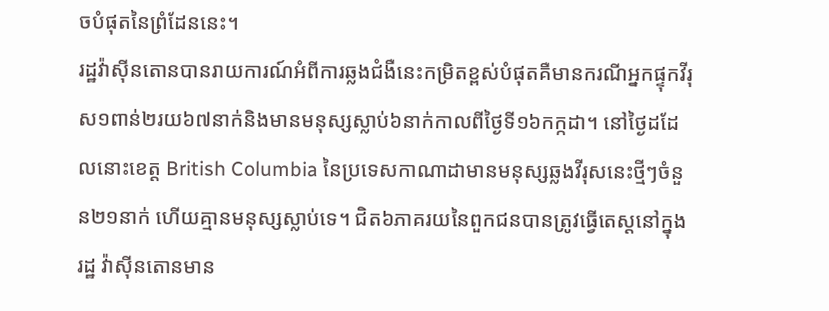ចបំផុតនៃព្រំដែននេះ។
រដ្ឋវ៉ាស៊ីនតោនបានរាយការណ៍អំពីការឆ្លងជំងឺនេះកម្រិតខ្ពស់បំផុតគឺមានករណីអ្នកផ្ទុកវីរុស១ពាន់២រយ៦៧នាក់និងមានមនុស្សស្លាប់៦នាក់កាលពីថ្ងៃទី១៦កក្កដា។ នៅថ្ងៃដដែលនោះខេត្ត British Columbia នៃប្រទេសកាណាដាមានមនុស្សឆ្លងវីរុសនេះថ្មីៗចំនួន២១នាក់ ហើយគ្មានមនុស្សស្លាប់ទេ។ ជិត៦ភាគរយនៃពួកជនបានត្រូវធ្វើតេស្តនៅក្នុងរដ្ឋ វ៉ាស៊ីនតោនមាន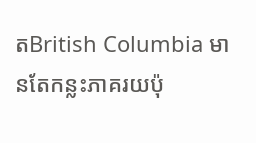តBritish Columbia មានតែកន្លះភាគរយប៉ុ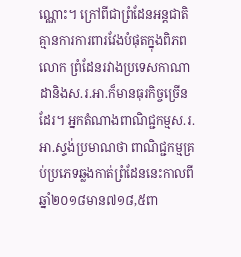ណ្ណោះ។ ក្រៅពីជាព្រំដែនអន្តជាតិគ្មានការការពារវែងបំផុតក្នុងពិភពលោក ព្រំដែនរវាងប្រទេសកាណាដានិងស.រ.អា.ក៏មានធុរកិច្ចច្រើនដែរ។ អ្នកតំណាងពាណិជ្ជកម្មស.រ.អា.ស្ទង់ប្រមាណថា ពាណិជ្ជកម្មគ្រប់ប្រភេទឆ្លងកាត់ព្រំដែននេះកាលពីឆ្នាំ២០១៨មាន៧១៨,៥ពា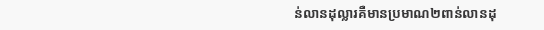ន់លានដុល្លារគឺមានប្រមាណ២ពាន់លានដុ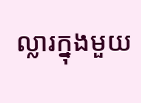ល្លារក្នុងមួយ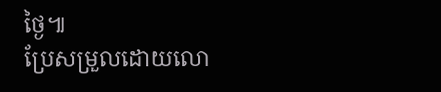ថ្ងៃ៕
ប្រែសម្រួលដោយលោ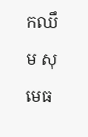កឈឹម សុមេធ